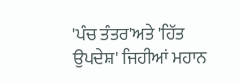'ਪੰਚ ਤੰਤਰ'ਅਤੇ 'ਹਿੱਤ ਉਪਦੇਸ਼' ਜਿਹੀਆਂ ਮਹਾਨ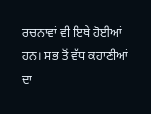ਰਚਨਾਵਾਂ ਵੀ ਇਥੇ ਹੋਈਆਂ ਹਨ। ਸਭ ਤੋਂ ਵੱਧ ਕਹਾਣੀਆਂ ਦਾ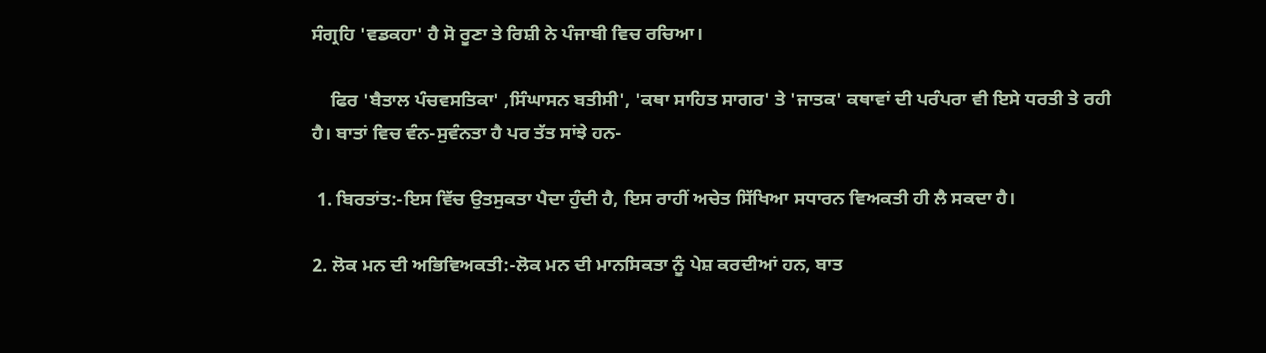ਸੰਗ੍ਰਹਿ 'ਵਡਕਹਾ' ਹੈ ਸੋ ਰੂਣਾ ਤੇ ਰਿਸ਼ੀ ਨੇ ਪੰਜਾਬੀ ਵਿਚ ਰਚਿਆ।

    ਫਿਰ 'ਬੈਤਾਲ ਪੰਚਵਸਤਿਕਾ' ,ਸਿੰਘਾਸਨ ਬਤੀਸੀ', 'ਕਥਾ ਸਾਹਿਤ ਸਾਗਰ' ਤੇ 'ਜਾਤਕ' ਕਥਾਵਾਂ ਦੀ ਪਰੰਪਰਾ ਵੀ ਇਸੇ ਧਰਤੀ ਤੇ ਰਹੀ ਹੈ। ਬਾਤਾਂ ਵਿਚ ਵੰਨ-ਸੁਵੰਨਤਾ ਹੈ ਪਰ ਤੱਤ ਸਾਂਝੇ ਹਨ-

 1. ਬਿਰਤਾਂਤ:-ਇਸ ਵਿੱਚ ਉਤਸੁਕਤਾ ਪੈਦਾ ਹੁੰਦੀ ਹੈ, ਇਸ ਰਾਹੀਂ ਅਚੇਤ ਸਿੱਖਿਆ ਸਧਾਰਨ ਵਿਅਕਤੀ ਹੀ ਲੈ ਸਕਦਾ ਹੈ।

2. ਲੋਕ ਮਨ ਦੀ ਅਭਿਵਿਅਕਤੀ:-ਲੋਕ ਮਨ ਦੀ ਮਾਨਸਿਕਤਾ ਨੂੰ ਪੇਸ਼ ਕਰਦੀਆਂ ਹਨ, ਬਾਤ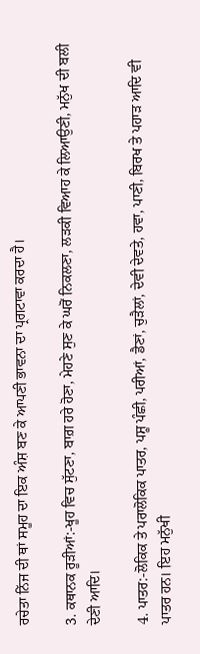ਰਚੇਤਾ ਨਿੱਜ ਦੀ ਥਾਂ ਸਮੂਹ ਦਾ ਇਕ ਅੰਸ਼ ਬਣ ਕੇ ਆਪਣੀ ਭਾਵਨਾ ਦਾ ਪ੍ਰਗਟਾਵਾ ਕਰਦਾ ਹੈ।

3. ਕਥਾਨਕ ਰੂੜੀਆਂ:-ਖੂਹ ਵਿਚ ਸੁੱਟਣਾ, ਬਾਗ਼ ਹਰੇ ਹੋਣਾ, ਮੇਹਣੇ ਸੁਣ ਕੇ ਘਰੋਂ ਨਿਕਲਣਾ, ਲੜਕੀ ਵਿਆਹ ਕੇ ਲਿਆਉਣੀ, ਮਨੁੱਖ ਦੀ ਬਲੀ ਦੇਣੀ ਆਦਿ।

4. ਪਾਤਰ:-ਲੋਕਿਕ ਤੇ ਪਰਾਲੋਕਿਕ ਪਾਤਰ, ਪਸ਼ੂ ਪੰਛੀ, ਪਰੀਆਂ, ਡੈਣਾਂ, ਚੁੜੈਲਾਂ, ਦੇਵੀ ਦੇਵਤੇ, ਹਵਾ, ਪਾਣੀ, ਬਿਰਖ ਤੇ ਪਹਾੜ ਆਦਿ ਵੀ ਪਾਤਰ ਹਨ। ਇਹ ਮਨੁੱਖੀ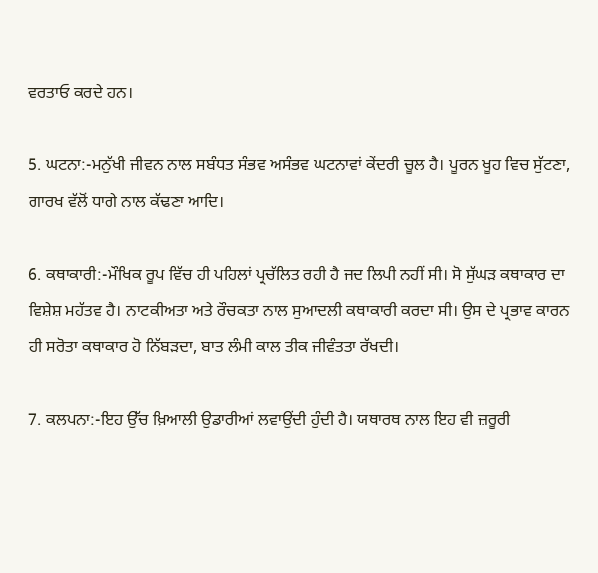ਵਰਤਾਓ ਕਰਦੇ ਹਨ।

5. ਘਟਨਾ:-ਮਨੁੱਖੀ ਜੀਵਨ ਨਾਲ ਸਬੰਧਤ ਸੰਭਵ ਅਸੰਭਵ ਘਟਨਾਵਾਂ ਕੇਂਦਰੀ ਚੂਲ ਹੈ। ਪੂਰਨ ਖੂਹ ਵਿਚ ਸੁੱਟਣਾ, ਗਾਰਖ ਵੱਲੋਂ ਧਾਗੇ ਨਾਲ ਕੱਢਣਾ ਆਦਿ।

6. ਕਥਾਕਾਰੀ:-ਮੌਖਿਕ ਰੂਪ ਵਿੱਚ ਹੀ ਪਹਿਲਾਂ ਪ੍ਰਚੱਲਿਤ ਰਹੀ ਹੈ ਜਦ ਲਿਪੀ ਨਹੀਂ ਸੀ। ਸੋ ਸੁੱਘੜ ਕਥਾਕਾਰ ਦਾ ਵਿਸ਼ੇਸ਼ ਮਹੱਤਵ ਹੈ। ਨਾਟਕੀਅਤਾ ਅਤੇ ਰੌਚਕਤਾ ਨਾਲ ਸੁਆਦਲੀ ਕਥਾਕਾਰੀ ਕਰਦਾ ਸੀ। ਉਸ ਦੇ ਪ੍ਰਭਾਵ ਕਾਰਨ ਹੀ ਸਰੋਤਾ ਕਥਾਕਾਰ ਹੋ ਨਿੱਬੜਦਾ, ਬਾਤ ਲੰਮੀ ਕਾਲ ਤੀਕ ਜੀਵੰਤਤਾ ਰੱਖਦੀ।

7. ਕਲਪਨਾ:-ਇਹ ਉੱਚ ਖ਼ਿਆਲੀ ਉਡਾਰੀਆਂ ਲਵਾਉਂਦੀ ਹੁੰਦੀ ਹੈ। ਯਥਾਰਥ ਨਾਲ ਇਹ ਵੀ ਜ਼ਰੂਰੀ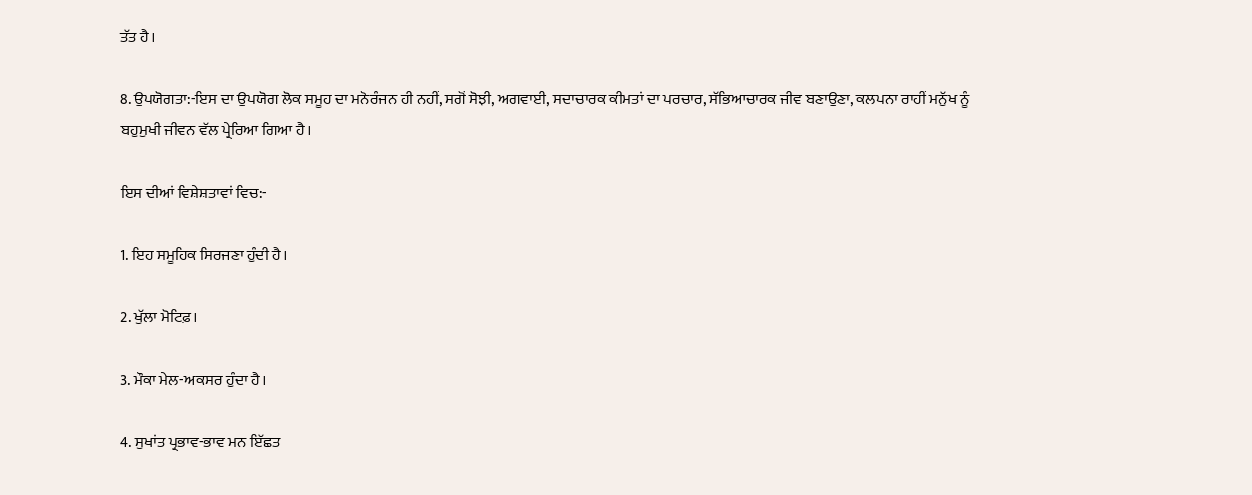ਤੱਤ ਹੈ।

8. ਉਪਯੋਗਤਾ:-ਇਸ ਦਾ ਉਪਯੋਗ ਲੋਕ ਸਮੂਹ ਦਾ ਮਨੋਰੰਜਨ ਹੀ ਨਹੀਂ, ਸਗੋਂ ਸੋਝੀ, ਅਗਵਾਈ, ਸਦਾਚਾਰਕ ਕੀਮਤਾਂ ਦਾ ਪਰਚਾਰ, ਸੱਭਿਆਚਾਰਕ ਜੀਵ ਬਣਾਉਣਾ, ਕਲਪਨਾ ਰਾਹੀਂ ਮਨੁੱਖ ਨੂੰ ਬਹੁਮੁਖੀ ਜੀਵਨ ਵੱਲ ਪ੍ਰੇਰਿਆ ਗਿਆ ਹੈ।

ਇਸ ਦੀਆਂ ਵਿਸ਼ੇਸ਼ਤਾਵਾਂ ਵਿਚ:-

1. ਇਹ ਸਮੂਹਿਕ ਸਿਰਜਣਾ ਹੁੰਦੀ ਹੈ।

2. ਖੁੱਲਾ ਮੋਟਿਫ਼।

3. ਮੌਕਾ ਮੇਲ-ਅਕਸਰ ਹੁੰਦਾ ਹੈ।

4. ਸੁਖਾਂਤ ਪ੍ਰਭਾਵ-ਭਾਵ ਮਨ ਇੱਛਤ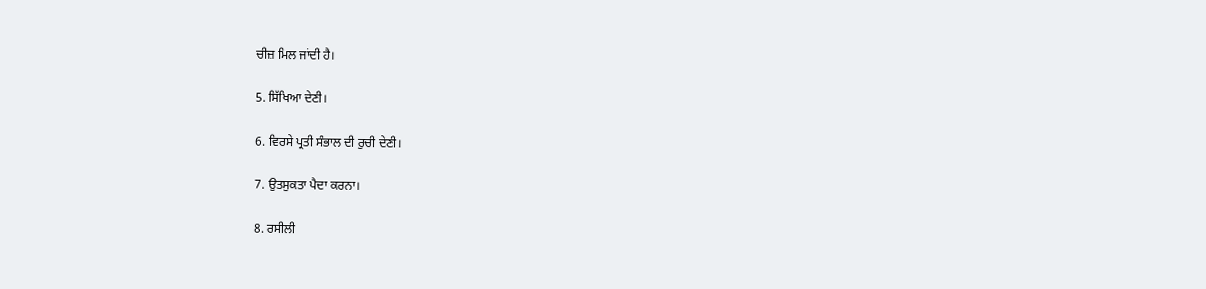ਚੀਜ਼ ਮਿਲ ਜਾਂਦੀ ਹੈ।

5. ਸਿੱਖਿਆ ਦੇਣੀ।

6. ਵਿਰਸੇ ਪ੍ਰਤੀ ਸੰਭਾਲ ਦੀ ਰੁਚੀ ਦੇਣੀ।

7. ਉਤਸੁਕਤਾ ਪੈਦਾ ਕਰਨਾ।

8. ਰਸੀਲੀ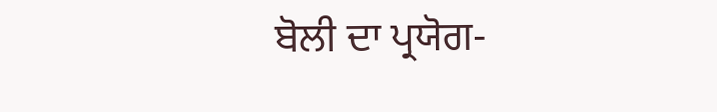ਬੋਲੀ ਦਾ ਪ੍ਰਯੋਗ-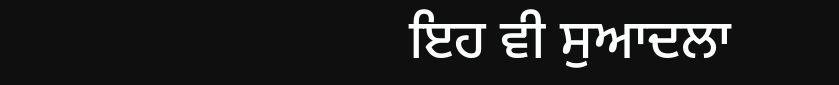ਇਹ ਵੀ ਸੁਆਦਲਾ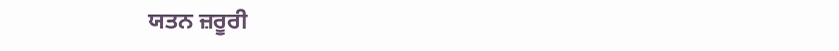ਯਤਨ ਜ਼ਰੂਰੀ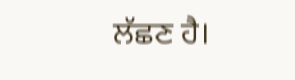ਲੱਛਣ ਹੈ।